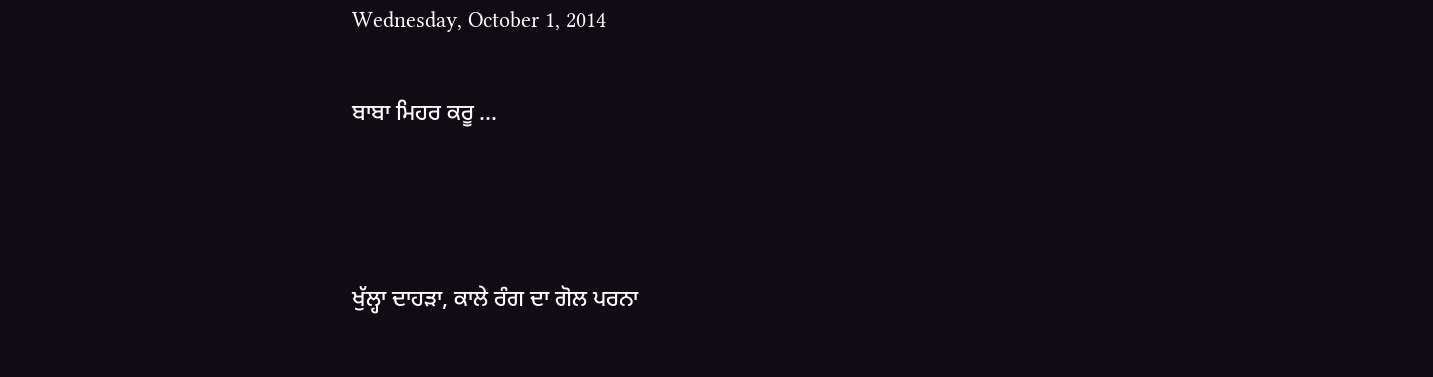Wednesday, October 1, 2014

ਬਾਬਾ ਮਿਹਰ ਕਰੂ ...



ਖੁੱਲ੍ਹਾ ਦਾਹੜਾ, ਕਾਲੇ ਰੰਗ ਦਾ ਗੋਲ ਪਰਨਾ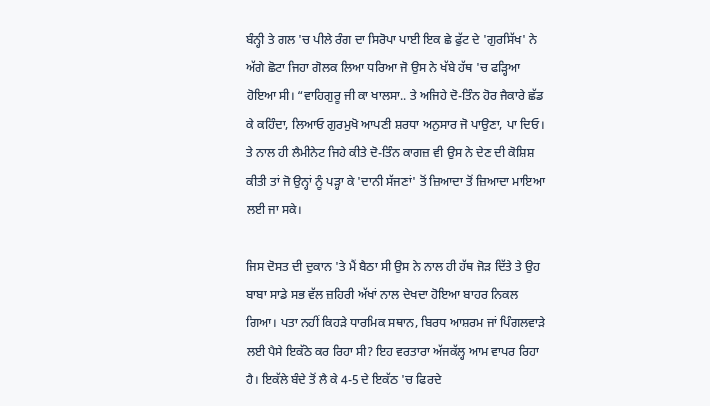ਬੰਨ੍ਹੀ ਤੇ ਗਲ 'ਚ ਪੀਲੇ ਰੰਗ ਦਾ ਸਿਰੋਪਾ ਪਾਈ ਇਕ ਛੇ ਫੁੱਟ ਦੇ 'ਗੁਰਸਿੱਖ' ਨੇ ਅੱਗੇ ਛੋਟਾ ਜਿਹਾ ਗੋਲਕ ਲਿਆ ਧਰਿਆ ਜੋ ਉਸ ਨੇ ਖੱਬੇ ਹੱਥ 'ਚ ਫੜ੍ਹਿਆ ਹੋਇਆ ਸੀ। “ਵਾਹਿਗੁਰੂ ਜੀ ਕਾ ਖਾਲਸਾ.. ਤੇ ਅਜਿਹੇ ਦੋ-ਤਿੰਨ ਹੋਰ ਜੈਕਾਰੇ ਛੱਡ ਕੇ ਕਹਿੰਦਾ, ਲਿਆਓ ਗੁਰਮੁਖੋ ਆਪਣੀ ਸ਼ਰਧਾ ਅਨੁਸਾਰ ਜੋ ਪਾਉਣਾ, ਪਾ ਦਿਓ। ਤੇ ਨਾਲ ਹੀ ਲੈਮੀਨੇਟ ਜਿਹੇ ਕੀਤੇ ਦੋ-ਤਿੰਨ ਕਾਗਜ਼ ਵੀ ਉਸ ਨੇ ਦੇਣ ਦੀ ਕੋਸ਼ਿਸ਼ ਕੀਤੀ ਤਾਂ ਜੋ ਉਨ੍ਹਾਂ ਨੂੰ ਪੜ੍ਹਾ ਕੇ 'ਦਾਨੀ ਸੱਜਣਾਂ' ਤੋਂ ਜ਼ਿਆਦਾ ਤੋਂ ਜ਼ਿਆਦਾ ਮਾਇਆ ਲਈ ਜਾ ਸਕੇ।

ਜਿਸ ਦੋਸਤ ਦੀ ਦੁਕਾਨ 'ਤੇ ਮੈਂ ਬੈਠਾ ਸੀ ਉਸ ਨੇ ਨਾਲ ਹੀ ਹੱਥ ਜੋੜ ਦਿੱਤੇ ਤੇ ਉਹ ਬਾਬਾ ਸਾਡੇ ਸਭ ਵੱਲ ਜ਼ਹਿਰੀ ਅੱਖਾਂ ਨਾਲ ਦੇਖਦਾ ਹੋਇਆ ਬਾਹਰ ਨਿਕਲ ਗਿਆ। ਪਤਾ ਨਹੀਂ ਕਿਹੜੇ ਧਾਰਮਿਕ ਸਥਾਨ, ਬਿਰਧ ਆਸ਼ਰਮ ਜਾਂ ਪਿੰਗਲਵਾੜੇ ਲਈ ਪੈਸੇ ਇਕੱਠੇ ਕਰ ਰਿਹਾ ਸੀ? ਇਹ ਵਰਤਾਰਾ ਅੱਜਕੱਲ੍ਹ ਆਮ ਵਾਪਰ ਰਿਹਾ ਹੈ। ਇਕੱਲੇ ਬੰਦੇ ਤੋਂ ਲੈ ਕੇ 4-5 ਦੇ ਇਕੱਠ 'ਚ ਫਿਰਦੇ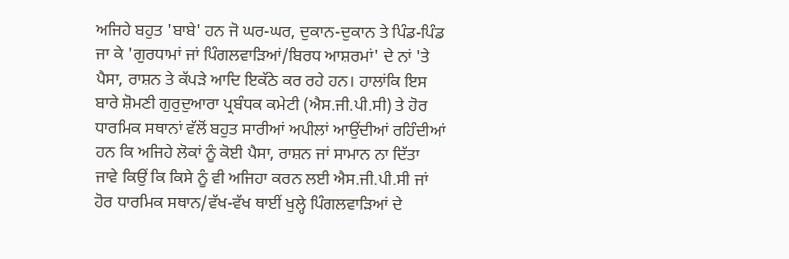ਅਜਿਹੇ ਬਹੁਤ 'ਬਾਬੇ' ਹਨ ਜੋ ਘਰ-ਘਰ, ਦੁਕਾਨ-ਦੁਕਾਨ ਤੇ ਪਿੰਡ-ਪਿੰਡ ਜਾ ਕੇ 'ਗੁਰਧਾਮਾਂ ਜਾਂ ਪਿੰਗਲਵਾੜਿਆਂ/ਬਿਰਧ ਆਸ਼ਰਮਾਂ' ਦੇ ਨਾਂ 'ਤੇ ਪੈਸਾ, ਰਾਸ਼ਨ ਤੇ ਕੱਪੜੇ ਆਦਿ ਇਕੱਠੇ ਕਰ ਰਹੇ ਹਨ। ਹਾਲਾਂਕਿ ਇਸ ਬਾਰੇ ਸ਼ੋਮਣੀ ਗੁਰੁਦੁਆਰਾ ਪ੍ਰਬੰਧਕ ਕਮੇਟੀ (ਐਸ.ਜੀ.ਪੀ.ਸੀ) ਤੇ ਹੋਰ ਧਾਰਮਿਕ ਸਥਾਨਾਂ ਵੱਲੋਂ ਬਹੁਤ ਸਾਰੀਆਂ ਅਪੀਲਾਂ ਆਉਂਦੀਆਂ ਰਹਿੰਦੀਆਂ ਹਨ ਕਿ ਅਜਿਹੇ ਲੋਕਾਂ ਨੂੰ ਕੋਈ ਪੈਸਾ, ਰਾਸ਼ਨ ਜਾਂ ਸਾਮਾਨ ਨਾ ਦਿੱਤਾ ਜਾਵੇ ਕਿਉਂ ਕਿ ਕਿਸੇ ਨੂੰ ਵੀ ਅਜਿਹਾ ਕਰਨ ਲਈ ਐਸ.ਜੀ.ਪੀ.ਸੀ ਜਾਂ ਹੋਰ ਧਾਰਮਿਕ ਸਥਾਨ/ਵੱਖ-ਵੱਖ ਥਾਈਂ ਖੁਲ੍ਹੇ ਪਿੰਗਲਵਾੜਿਆਂ ਦੇ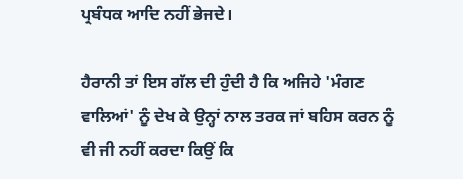ਪ੍ਰਬੰਧਕ ਆਦਿ ਨਹੀਂ ਭੇਜਦੇ।

ਹੈਰਾਨੀ ਤਾਂ ਇਸ ਗੱਲ ਦੀ ਹੁੰਦੀ ਹੈ ਕਿ ਅਜਿਹੇ 'ਮੰਗਣ ਵਾਲਿਆਂ' ਨੂੰ ਦੇਖ ਕੇ ਉਨ੍ਹਾਂ ਨਾਲ ਤਰਕ ਜਾਂ ਬਹਿਸ ਕਰਨ ਨੂੰ ਵੀ ਜੀ ਨਹੀਂ ਕਰਦਾ ਕਿਉਂ ਕਿ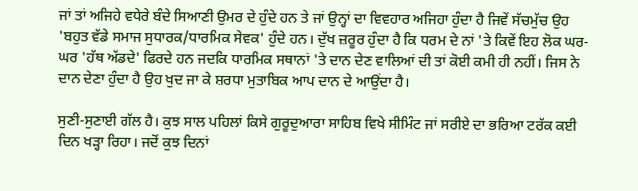ਜਾਂ ਤਾਂ ਅਜਿਹੇ ਵਧੇਰੇ ਬੰਦੇ ਸਿਆਣੀ ਉਮਰ ਦੇ ਹੁੰਦੇ ਹਨ ਤੇ ਜਾਂ ਉਨ੍ਹਾਂ ਦਾ ਵਿਵਹਾਰ ਅਜਿਹਾ ਹੁੰਦਾ ਹੈ ਜਿਵੇਂ ਸੱਚਮੁੱਚ ਉਹ 'ਬਹੁਤ ਵੱਡੇ ਸਮਾਜ ਸੁਧਾਰਕ/ਧਾਰਮਿਕ ਸੇਵਕ' ਹੁੰਦੇ ਹਨ। ਦੁੱਖ ਜ਼ਰੂਰ ਹੁੰਦਾ ਹੈ ਕਿ ਧਰਮ ਦੇ ਨਾਂ 'ਤੇ ਕਿਵੇਂ ਇਹ ਲੋਕ ਘਰ-ਘਰ 'ਹੱਥ ਅੱਡਦੇ' ਫਿਰਦੇ ਹਨ ਜਦਕਿ ਧਾਰਮਿਕ ਸਥਾਨਾਂ 'ਤੇ ਦਾਨ ਦੇਣ ਵਾਲਿਆਂ ਦੀ ਤਾਂ ਕੋਈ ਕਮੀ ਹੀ ਨਹੀਂ। ਜਿਸ ਨੇ ਦਾਨ ਦੇਣਾ ਹੁੰਦਾ ਹੈ ਉਹ ਖੁਦ ਜਾ ਕੇ ਸ਼ਰਧਾ ਮੁਤਾਬਿਕ ਆਪ ਦਾਨ ਦੇ ਆਉਂਦਾ ਹੈ।

ਸੁਣੀ-ਸੁਣਾਈ ਗੱਲ ਹੈ। ਕੁਝ ਸਾਲ ਪਹਿਲਾਂ ਕਿਸੇ ਗੁਰੂਦੁਆਰਾ ਸਾਹਿਬ ਵਿਖੇ ਸੀਮਿੰਟ ਜਾਂ ਸਰੀਏ ਦਾ ਭਰਿਆ ਟਰੱਕ ਕਈ ਦਿਨ ਖੜ੍ਹਾ ਰਿਹਾ। ਜਦੋਂ ਕੁਝ ਦਿਨਾਂ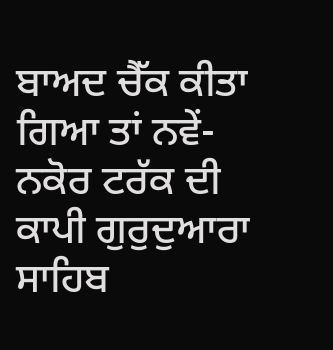ਬਾਅਦ ਚੈੱਕ ਕੀਤਾ ਗਿਆ ਤਾਂ ਨਵੇਂ-ਨਕੋਰ ਟਰੱਕ ਦੀ ਕਾਪੀ ਗੁਰੁਦੁਆਰਾ ਸਾਹਿਬ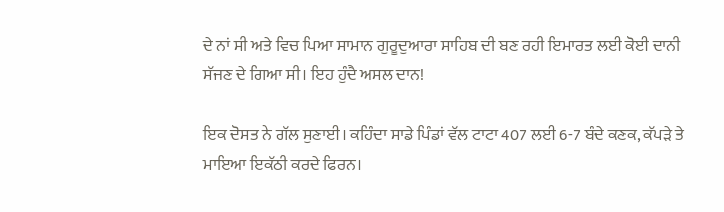ਦੇ ਨਾਂ ਸੀ ਅਤੇ ਵਿਚ ਪਿਆ ਸਾਮਾਨ ਗੁਰੂਦੁਆਰਾ ਸਾਹਿਬ ਦੀ ਬਣ ਰਹੀ ਇਮਾਰਤ ਲਈ ਕੋਈ ਦਾਨੀ ਸੱਜਣ ਦੇ ਗਿਆ ਸੀ। ਇਹ ਹੁੰਦੈ ਅਸਲ ਦਾਨ!

ਇਕ ਦੋਸਤ ਨੇ ਗੱਲ ਸੁਣਾਈ। ਕਹਿੰਦਾ ਸਾਡੇ ਪਿੰਡਾਂ ਵੱਲ ਟਾਟਾ 407 ਲਈ 6-7 ਬੰਦੇ ਕਣਕ, ਕੱਪੜੇ ਤੇ ਮਾਇਆ ਇਕੱਠੀ ਕਰਦੇ ਫਿਰਨ।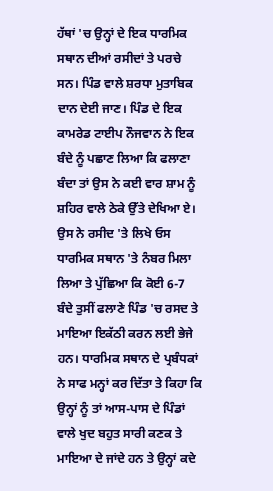ਹੱਥਾਂ 'ਚ ਉਨ੍ਹਾਂ ਦੇ ਇਕ ਧਾਰਮਿਕ ਸਥਾਨ ਦੀਆਂ ਰਸੀਦਾਂ ਤੇ ਪਰਚੇ ਸਨ। ਪਿੰਡ ਵਾਲੇ ਸ਼ਰਧਾ ਮੁਤਾਬਿਕ ਦਾਨ ਦੇਈ ਜਾਣ। ਪਿੰਡ ਦੇ ਇਕ ਕਾਮਰੇਡ ਟਾਈਪ ਨੌਜਵਾਨ ਨੇ ਇਕ ਬੰਦੇ ਨੂੰ ਪਛਾਣ ਲਿਆ ਕਿ ਫਲਾਣਾ ਬੰਦਾ ਤਾਂ ਉਸ ਨੇ ਕਈ ਵਾਰ ਸ਼ਾਮ ਨੂੰ ਸ਼ਹਿਰ ਵਾਲੇ ਠੇਕੇ ਉੱਤੇ ਦੇਖਿਆ ਏ। ਉਸ ਨੇ ਰਸੀਦ 'ਤੇ ਲਿਖੇ ਓਸ ਧਾਰਮਿਕ ਸਥਾਨ 'ਤੇ ਨੰਬਰ ਮਿਲਾ ਲਿਆ ਤੇ ਪੁੱਛਿਆ ਕਿ ਕੋਈ 6-7 ਬੰਦੇ ਤੁਸੀਂ ਫਲਾਣੇ ਪਿੰਡ 'ਚ ਰਸਦ ਤੇ ਮਾਇਆ ਇਕੱਠੀ ਕਰਨ ਲਈ ਭੇਜੇ ਹਨ। ਧਾਰਮਿਕ ਸਥਾਨ ਦੇ ਪ੍ਰਬੰਧਕਾਂ ਨੇ ਸਾਫ ਮਨ੍ਹਾਂ ਕਰ ਦਿੱਤਾ ਤੇ ਕਿਹਾ ਕਿ ਉਨ੍ਹਾਂ ਨੂੰ ਤਾਂ ਆਸ-ਪਾਸ ਦੇ ਪਿੰਡਾਂ ਵਾਲੇ ਖੁਦ ਬਹੁਤ ਸਾਰੀ ਕਣਕ ਤੇ ਮਾਇਆ ਦੇ ਜਾਂਦੇ ਹਨ ਤੇ ਉਨ੍ਹਾਂ ਕਦੇ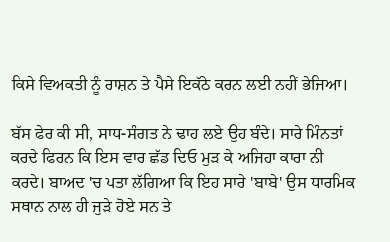ਕਿਸੇ ਵਿਅਕਤੀ ਨੂੰ ਰਾਸ਼ਨ ਤੇ ਪੈਸੇ ਇਕੱਠੇ ਕਰਨ ਲਈ ਨਹੀਂ ਭੇਜਿਆ।

ਬੱਸ ਫੇਰ ਕੀ ਸੀ, ਸਾਧ-ਸੰਗਤ ਨੇ ਢਾਹ ਲਏ ਉਹ ਬੰਦੇ। ਸਾਰੇ ਮਿੰਨਤਾਂ ਕਰਦੇ ਫਿਰਨ ਕਿ ਇਸ ਵਾਰ ਛੱਡ ਦਿਓ ਮੁੜ ਕੇ ਅਜਿਹਾ ਕਾਰਾ ਨੀ ਕਰਦੇ। ਬਾਅਦ 'ਚ ਪਤਾ ਲੱਗਿਆ ਕਿ ਇਹ ਸਾਰੇ 'ਬਾਬੇ' ਉਸ ਧਾਰਮਿਕ ਸਥਾਨ ਨਾਲ ਹੀ ਜੁੜੇ ਹੋਏ ਸਨ ਤੇ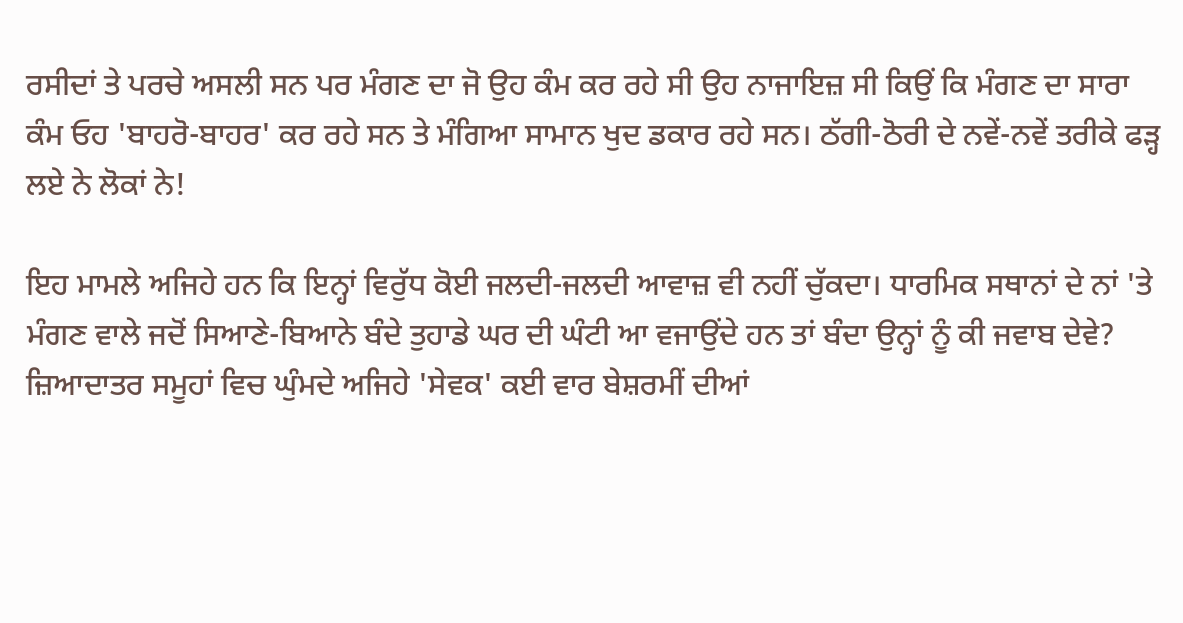ਰਸੀਦਾਂ ਤੇ ਪਰਚੇ ਅਸਲੀ ਸਨ ਪਰ ਮੰਗਣ ਦਾ ਜੋ ਉਹ ਕੰਮ ਕਰ ਰਹੇ ਸੀ ਉਹ ਨਾਜਾਇਜ਼ ਸੀ ਕਿਉਂ ਕਿ ਮੰਗਣ ਦਾ ਸਾਰਾ ਕੰਮ ਓਹ 'ਬਾਹਰੋ-ਬਾਹਰ' ਕਰ ਰਹੇ ਸਨ ਤੇ ਮੰਗਿਆ ਸਾਮਾਨ ਖੁਦ ਡਕਾਰ ਰਹੇ ਸਨ। ਠੱਗੀ-ਠੋਰੀ ਦੇ ਨਵੇਂ-ਨਵੇਂ ਤਰੀਕੇ ਫੜ੍ਹ ਲਏ ਨੇ ਲੋਕਾਂ ਨੇ!

ਇਹ ਮਾਮਲੇ ਅਜਿਹੇ ਹਨ ਕਿ ਇਨ੍ਹਾਂ ਵਿਰੁੱਧ ਕੋਈ ਜਲਦੀ-ਜਲਦੀ ਆਵਾਜ਼ ਵੀ ਨਹੀਂ ਚੁੱਕਦਾ। ਧਾਰਮਿਕ ਸਥਾਨਾਂ ਦੇ ਨਾਂ 'ਤੇ ਮੰਗਣ ਵਾਲੇ ਜਦੋਂ ਸਿਆਣੇ-ਬਿਆਨੇ ਬੰਦੇ ਤੁਹਾਡੇ ਘਰ ਦੀ ਘੰਟੀ ਆ ਵਜਾਉਂਦੇ ਹਨ ਤਾਂ ਬੰਦਾ ਉਨ੍ਹਾਂ ਨੂੰ ਕੀ ਜਵਾਬ ਦੇਵੇ? ਜ਼ਿਆਦਾਤਰ ਸਮੂਹਾਂ ਵਿਚ ਘੁੰਮਦੇ ਅਜਿਹੇ 'ਸੇਵਕ' ਕਈ ਵਾਰ ਬੇਸ਼ਰਮੀਂ ਦੀਆਂ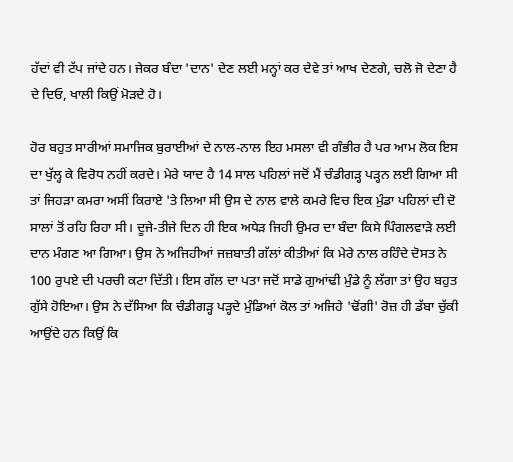ਹੱਦਾਂ ਵੀ ਟੱਪ ਜਾਂਦੇ ਹਨ। ਜੇਕਰ ਬੰਦਾ 'ਦਾਨ' ਦੇਣ ਲਈ ਮਨ੍ਹਾਂ ਕਰ ਦੇਵੇ ਤਾਂ ਆਖ ਦੇਣਗੇ, ਚਲੋ ਜੋ ਦੇਣਾ ਹੈ ਦੇ ਦਿਓ, ਖਾਲੀ ਕਿਉਂ ਮੋੜਦੇ ਹੋ।

ਹੋਰ ਬਹੁਤ ਸਾਰੀਆਂ ਸਮਾਜਿਕ ਬੁਰਾਈਆਂ ਦੇ ਨਾਲ-ਨਾਲ ਇਹ ਮਸਲਾ ਵੀ ਗੰਭੀਰ ਹੈ ਪਰ ਆਮ ਲੋਕ ਇਸ ਦਾ ਖੁੱਲ੍ਹ ਕੇ ਵਿਰੋਧ ਨਹੀਂ ਕਰਦੇ। ਮੇਰੇ ਯਾਦ ਹੈ 14 ਸਾਲ ਪਹਿਲਾਂ ਜਦੋਂ ਮੈਂ ਚੰਡੀਗੜ੍ਹ ਪੜ੍ਹਨ ਲਈ ਗਿਆ ਸੀ ਤਾਂ ਜਿਹੜਾ ਕਮਰਾ ਅਸੀਂ ਕਿਰਾਏ 'ਤੇ ਲਿਆ ਸੀ ਉਸ ਦੇ ਨਾਲ ਵਾਲੇ ਕਮਰੇ ਵਿਚ ਇਕ ਮੁੰਡਾ ਪਹਿਲਾਂ ਦੀ ਦੋ ਸਾਲਾਂ ਤੋਂ ਰਹਿ ਰਿਹਾ ਸੀ। ਦੂਜੇ-ਤੀਜੇ ਦਿਨ ਹੀ ਇਕ ਅਧੇੜ ਜਿਹੀ ਉਮਰ ਦਾ ਬੰਦਾ ਕਿਸੇ ਪਿੰਗਲਵਾੜੇ ਲਈ ਦਾਨ ਮੰਗਣ ਆ ਗਿਆ। ਉਸ ਨੇ ਅਜਿਹੀਆਂ ਜਜ਼ਬਾਤੀ ਗੱਲਾਂ ਕੀਤੀਆਂ ਕਿ ਮੇਰੇ ਨਾਲ ਰਹਿੰਦੇ ਦੋਸਤ ਨੇ 100 ਰੁਪਏ ਦੀ ਪਰਚੀ ਕਟਾ ਦਿੱਤੀ। ਇਸ ਗੱਲ ਦਾ ਪਤਾ ਜਦੋਂ ਸਾਡੇ ਗੁਆਂਢੀ ਮੁੰਡੇ ਨੂੰ ਲੱਗਾ ਤਾਂ ਉਹ ਬਹੁਤ ਗੁੱਸੇ ਹੋਇਆ। ਉਸ ਨੇ ਦੱਸਿਆ ਕਿ ਚੰਡੀਗੜ੍ਹ ਪੜ੍ਹਦੇ ਮੁੰਡਿਆਂ ਕੋਲ ਤਾਂ ਅਜਿਹੇ 'ਢੋਂਗੀ' ਰੋਜ਼ ਹੀ ਡੱਬਾ ਚੁੱਕੀ ਆਉਂਦੇ ਹਨ ਕਿਉਂ ਕਿ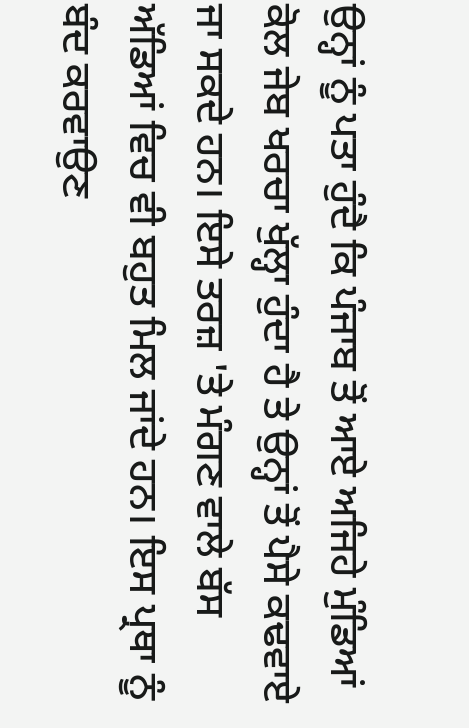ਉਨ੍ਹਾਂ ਨੂੰ ਪਤਾ ਹੁੰਦੈ ਕਿ ਪੰਜਾਬ ਤੋਂ ਆਏ ਅਜਿਹੇ ਮੁੰਡਿਆਂ ਕੋਲ ਜੇਬ ਖਰਚਾ ਖੁੱਲ੍ਹਾ ਹੁੰਦਾ ਹੈ ਤੇ ਉਨ੍ਹਾਂ ਤੋਂ ਪੈਸੇ ਕਢਵਾਏ ਜਾ ਸਕਦੇ ਹਨ। ਇਸੇ ਤਰਜ਼ 'ਤੇ ਮੰਗਣ ਵਾਲੇ ਬੱਸ ਅੱਡਿਆਂ ਵਿਚ ਵੀ ਬਹੁਤ ਮਿਲ ਜਾਂਦੇ ਹਨ। ਇਸ ਪ੍ਰਥਾ ਨੂੰ ਬੰਦ ਕਰਵਾਉਣ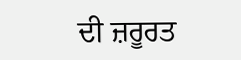ਦੀ ਜ਼ਰੂਰਤ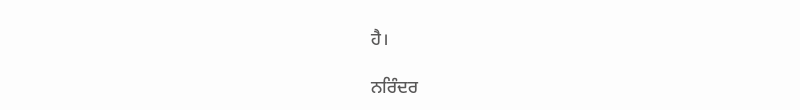ਹੈ।

ਨਰਿੰਦਰ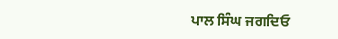ਪਾਲ ਸਿੰਘ ਜਗਦਿਓ